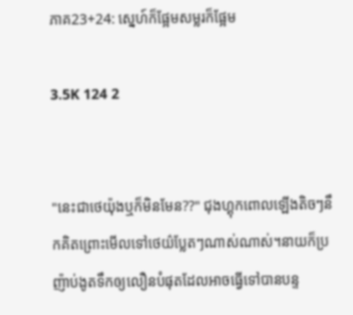ភាគ23+24: ស្នេហ៍ក៏ផ្អែមសម្លរក៏ផ្អែម

3.5K 124 2


"នេះជាថេយ៉ុងឬក៏មិនមែន??" ជុងហ្គុកពោលឡើងតិចៗនឹកគិតព្រោះមើលទៅថេយ៌ប្លែតៗណាស់ណាស់។នាយក៏ប្រញ៉ាប់ងូតទឹកឲ្យលឿនបំផុតដែលអាចធ្វើទៅបានបន្ទ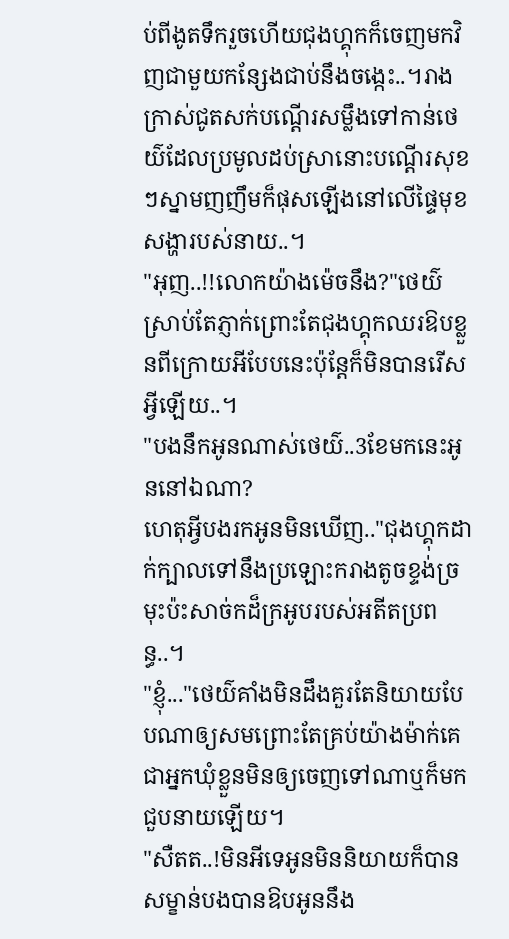ប់ពីងូតទឹករួចហើយជុងហ្គុកក៏ចេញមកវិញជាមួយកន្សែងជាប់នឹងចង្កេះ..។រាងក្រាស់ជូតសក់បណ្តើរសម្លឹងទៅកាន់ថេយ៌ដែលប្រមូលដប់ស្រានោះបណ្តើរសុខៗស្នាមញញឹមក៏ផុសឡើងនៅលើផ្ទៃមុខសង្ហារបស់នាយ..។
"អុញ..!!លោកយ៉ាងម៉េចនឹង?"ថេយ៌ស្រាប់តែភ្ញាក់ព្រោះតែជុងហ្គុកឈរឱបខ្លួនពីក្រោយអីបែបនេះប៉ុន្តែក៏មិនបានរើសអ្វីឡើយ..។
"បងនឹកអូនណាស់ថេយ៌..3ខែមកនេះអូននៅឯណា?
ហេតុអ្វីបងរកអូនមិនឃើញ.."ជុងហ្គុកដាក់ក្បាលទៅនឹងប្រឡោះករាងតូចខ្ទង់ច្រមុះប៉ះសាច់កដ៏ក្រអូបរបស់អតីតប្រពន្ធ..។
"ខ្ញុំ..."ថេយ៌គាំងមិនដឹងគួរតែនិយាយបែបណាឲ្យសមព្រោះតែគ្រប់យ៉ាងម៉ាក់គេជាអ្នកឃុំខ្លួនមិនឲ្យចេញទៅណាឬក៏មកជួបនាយឡើយ។
"សឺតត..!មិនអីទេអូនមិននិយាយក៏បានសម្ខាន់បងបានឱបអូននឹង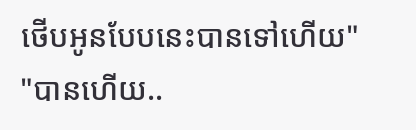ថើបអូនបែបនេះបានទៅហើយ"
"បានហើយ..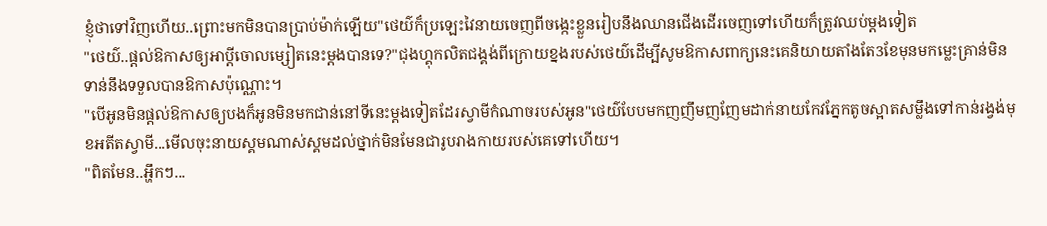ខ្ញុំថាទៅវិញហើយ..ព្រោះមកមិនបានប្រាប់ម៉ាក់ឡើយ"ថេយ៌ក៏ប្រឡេះវៃនាយចេញពីចង្កេះខ្លួនរៀបនឹងឈានជើងដើរចេញទៅហើយក៏ត្រូវឈប់ម្តងទៀត
"ថេយ៌..ផ្តល់ឱកាសឲ្យអាប្តីចោលម្សៀតនេះម្តងបានទេ?"ជុងហ្គុកលិតជង្គង់ពីក្រោយខ្នងរបស់ថេយ៌ដើម្បីសូមឱកាសពាក្យនេះគេនិយាយតាំងតែ3ខែមុនមកម្លេះគ្រាន់មិនទាន់នឹងទទួលបានឱកាសប៉ុណ្ណោះ។
"បើអូនមិនផ្ដល់ឱកាសឲ្យបងក៏អូនមិនមកជាន់នៅទីនេះម្ដងទៀតដែរស្វាមីកំណាចរបស់អូន"ថេយ៌បែបមកញញឹមញញែមដាក់នាយកែវភ្នែកតូចស្អាតសម្លឹងទៅកាន់រង្វង់មុខអតីតស្វាមី...មើលចុះនាយស្គមណាស់ស្គមដល់ថ្នាក់មិនមែនជារូបរាងកាយរបស់គេទៅហើយ។
"ពិតមែន..អ្ហឹកៗ...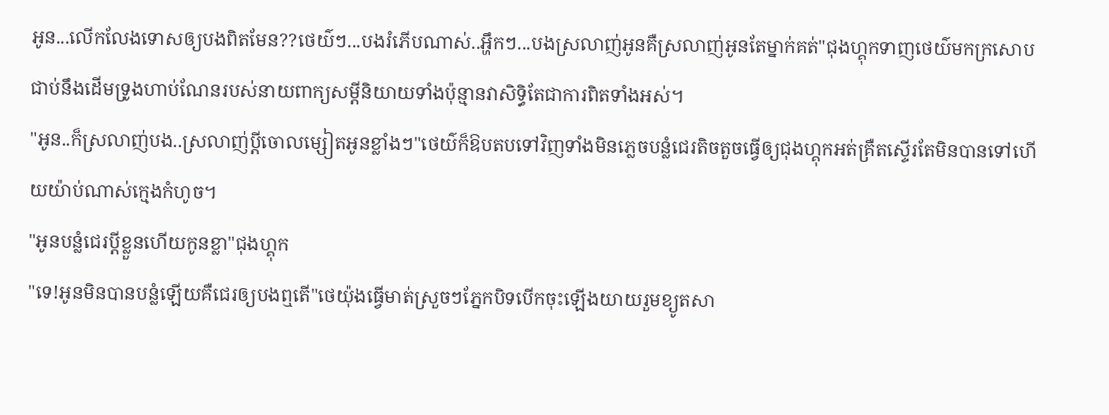អូន...លើកលែងទោសឲ្យបងពិតមែន??ថេយ៌ៗ...បងរំភើបណាស់..អ្ហឹកៗ...បងស្រលាញ់អូនគឺស្រលាញ់អូនតែម្នាក់គត់"ជុងហ្គុកទាញថេយ៌មកក្រសោបជាប់នឹងដើមទ្រូងហាប់ណែនរបស់នាយពាក្យសម្តីនិយាយទាំងប៉ុន្មានវាសិទ្ធិតែជាការពិតទាំងអស់។
"អូន..ក៏ស្រលាញ់បង..ស្រលាញ់ប្តីចោលម្សៀតអូនខ្លាំងៗ"ថេយ៌ក៏ឱបតបទៅវិញទាំងមិនភ្លេចបន្លំជេរតិចតួចធ្វើឲ្យជុងហ្គុកអត់គ្រឺតស្ទើរតែមិនបានទៅហើយយ៉ាប់ណាស់ក្មេងកំហូច។
"អូនបន្លំជេរប្តីខ្លួនហើយកូនខ្លា"ជុងហ្គុក
"ទេ!អូនមិនបានបន្លំឡើយគឺជេរឲ្យបងឮតើ"ថេយ៉ុងធ្វើមាត់ស្រួចៗភ្នែកបិទបើកចុះឡើងយាយរួមខ្យូតសា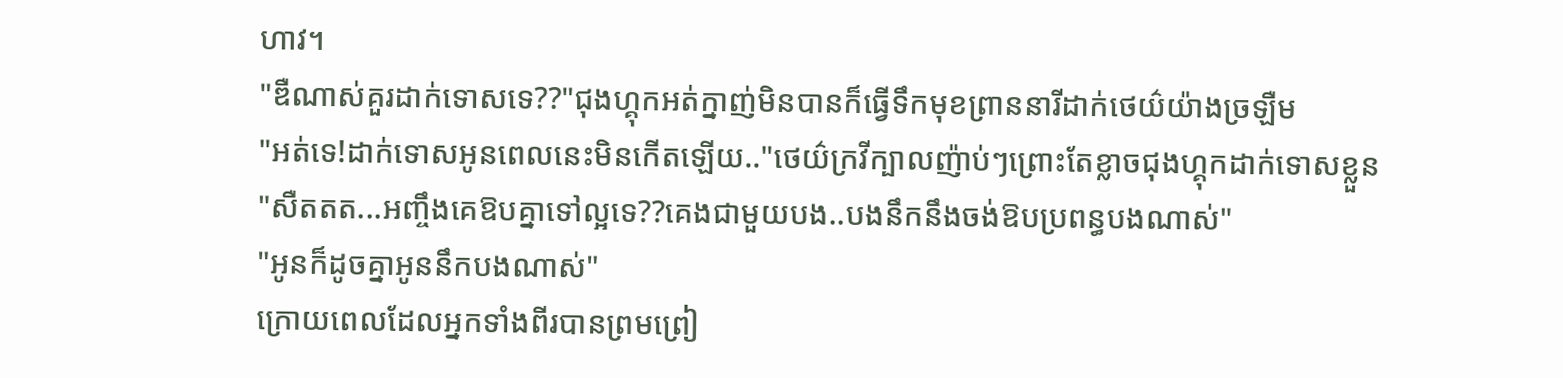ហាវ។
"ឌឺណាស់គួរដាក់ទោសទេ??"ជុងហ្គុកអត់ក្នាញ់មិនបានក៏ធ្វើទឹកមុខព្រាននារីដាក់ថេយ៌យ៉ាងច្រឡឺម
"អត់ទេ!ដាក់ទោសអូនពេលនេះមិនកើតឡើយ.."ថេយ៌ក្រវីក្បាលញ៉ាប់ៗព្រោះតែខ្លាចជុងហ្គុកដាក់ទោសខ្លួន
"សឺតតត...អញ្ចឹងគេឱបគ្នាទៅល្អទេ??គេងជាមួយបង..បងនឹកនឹងចង់ឱបប្រពន្ធបងណាស់"
"អូនក៏ដូចគ្នាអូននឹកបងណាស់"
ក្រោយពេលដែលអ្នកទាំងពីរបានព្រមព្រៀ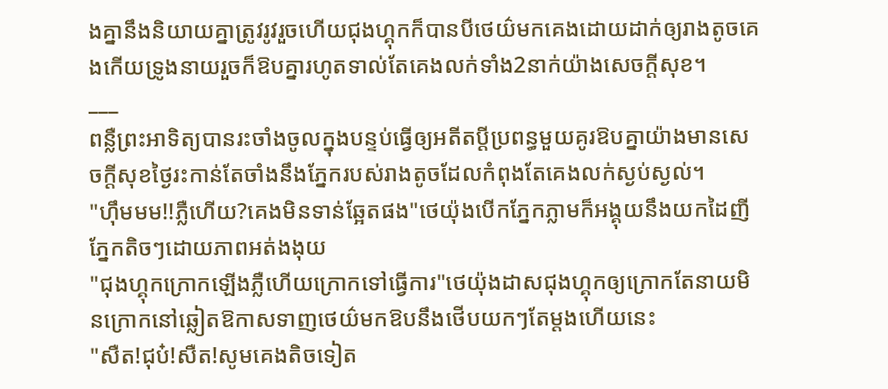ងគ្នានឹងនិយាយគ្នាត្រូវរូវរួចហើយជុងហ្គុកក៏បានបីថេយ៌មកគេងដោយដាក់ឲ្យរាងតូចគេងកើយទ្រូងនាយរួចក៏ឱបគ្នារហូតទាល់តែគេងលក់ទាំង2នាក់យ៉ាងសេចក្តីសុខ។
___
ពន្លឺព្រះអាទិត្យបានរះចាំងចូលក្នុងបន្ទប់ធ្វើឲ្យអតីតប្តីប្រពន្ធមួយគូរឱបគ្នាយ៉ាងមានសេចក្តីសុខថ្ងៃរះកាន់តែចាំងនឹងភ្នែករបស់រាងតូចដែលកំពុងតែគេងលក់ស្ងប់ស្ងល់។
"ហុឹមមម!!ភ្លឺហើយ?គេងមិនទាន់ឆ្អែតផង"ថេយ៉ុងបើកភ្នែកភ្លាមក៏អង្គុយនឹងយកដៃញីភ្នែកតិចៗដោយភាពអត់ងងុយ
"ជុងហ្គុកក្រោកឡើងភ្លឺហើយក្រោកទៅធ្វើការ"ថេយ៉ុងដាសជុងហ្គុកឲ្យក្រោកតែនាយមិនក្រោកនៅឆ្លៀតឱកាសទាញថេយ៌មកឱបនឹងថើបយកៗតែម្តងហើយនេះ
"សឺត!ជុប៎!សឺត!សូមគេងតិចទៀត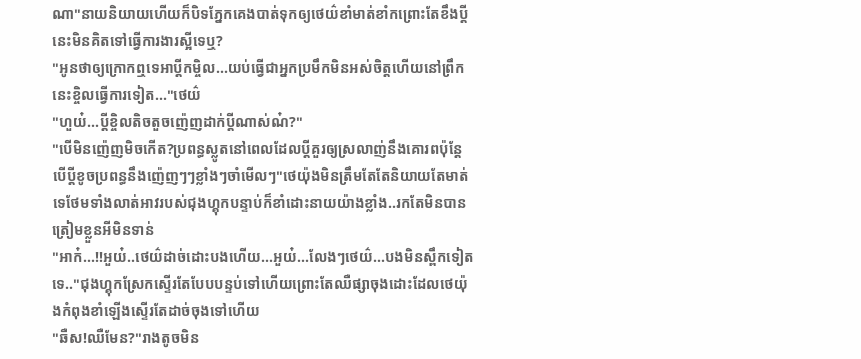ណា"នាយនិយាយហើយក៏បិទភ្នែកគេងបាត់ទុកឲ្យថេយ៌ខាំមាត់ខាំកព្រោះតែខឹងប្តីនេះមិនគិតទៅធ្វើការងារស្អីទេឬ?
"អូនថាឲ្យក្រោកឮទេអាប្តីកម្ចិល...យប់ធ្វើជាអ្នកប្រមឹកមិនអស់ចិត្តហើយនៅព្រឹកនេះខ្ចិលធ្វើការទៀត..."ថេយ៌
"ហួយ៎...ប្តីខ្ចិលតិចតួចញ៉េញដាក់ប្តីណាស់ណ៎?"
"បើមិនញ៉េញមិចកើត?ប្រពន្ធស្លូតនៅពេលដែលប្តីគួរឲ្យស្រលាញ់នឹងគោរពប៉ុន្តែបើប្តីខូចប្រពន្ធនឹងញ៉េញៗៗខ្លាំងៗចាំមើលៗ"ថេយ៉ុងមិនត្រឹមតែតែនិយាយតែមាត់ទេថែមទាំងលាត់អាវរបស់ជុងហ្គុកបន្ទាប់ក៏ខាំដោះនាយយ៉ាងខ្លាំង..រកតែមិនបានត្រៀមខ្លួនអីមិនទាន់
"អាក៎...!!អួយ៎..ថេយ៌ដាច់ដោះបងហើយ...អួយ៎...លែងៗថេយ៌...បងមិនស្ពឹកទៀតទេ.."ជុងហ្គុកស្រែកស្ទើរតែបែបបន្ទប់ទៅហើយព្រោះតែឈឺផ្សាចុងដោះដែលថេយ៉ុងកំពុងខាំឡើងស្ទើរតែដាច់ចុងទៅហើយ
"ឆឺស!ឈឺមែន?"រាងតូចមិន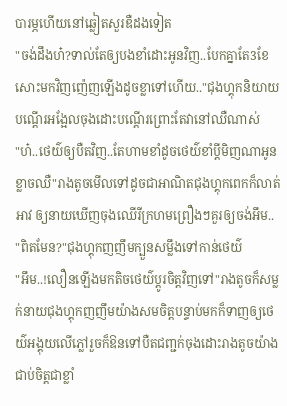បារម្ភហើយនៅឆ្លៀតសួរឌឺដងទៀត
"ចង់ដឹងហ៎?ទាល់តែឲ្យបងខាំដោះអូនវិញ..បែកគ្នាតែ3ខែសោះមកវិញញ៉េញឡើងដូចខ្លាទៅហើយ.."ជុងហ្គុកនិយាយបណ្តើរអង្អែលចុងដោះបណ្តើរព្រោះតែវានៅឈឺណាស់
"ហ៎..ថេយ៌ឲ្យបឺតវិញ..តែហាមខាំដូចថេយ៌ខាំប្តីមិញណាអូនខ្លាចឈឺ"រាងតូចមើលទៅដូចជាអាណិតជុងហ្គុកពេកក៏លាត់អាវ ឲ្យនាយឃើញចុងឈើរីក្រហមព្រឿងៗគួរឲ្យចង់អឹម..
"ពិតមែន?"ជុងហ្គុកញញឹមក្បួនសម្លឹងទៅកាន់ថេយ៌
"អឹម..!លឿនឡើងមកតិចថេយ៌ប្តូរចិត្តវិញទៅ"រាងតូចក៏សម្លក់នាយជុងហ្គុកញញឹមយ៉ាងសមចិត្តបន្ទាប់មកក៏ទាញឲ្យថេយ៌អង្គុយលើភ្លៅរួចក៏ឱនទៅបឺតជញ្ជក់ចុងដោះរាងតូចយ៉ាងជាប់ចិត្តជាខ្លាំ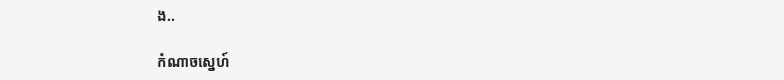ង..

កំណាចស្នេហ៍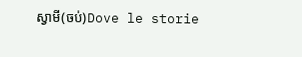ស្វាមី(ចប់)Dove le storie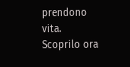prendono vita. Scoprilo ora